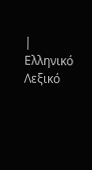| Ελληνικό Λεξικό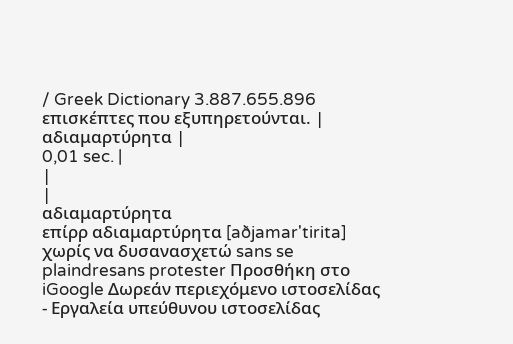/ Greek Dictionary 3.887.655.896 επισκέπτες που εξυπηρετούνται. |
αδιαμαρτύρητα |
0,01 sec. |
|
|
αδιαμαρτύρητα
επίρρ αδιαμαρτύρητα [aðjamar'tirita] χωρίς να δυσανασχετώ sans se plaindresans protester Προσθήκη στο iGoogle Δωρεάν περιεχόμενο ιστοσελίδας - Εργαλεία υπεύθυνου ιστοσελίδας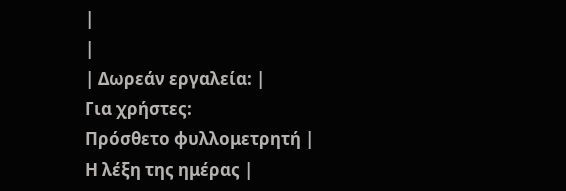|
|
| Δωρεάν εργαλεία: |
Για χρήστες:
Πρόσθετο φυλλομετρητή |
Η λέξη της ημέρας |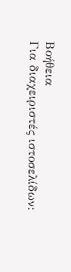Βοήθεια
Για διαχειριστές ιστοσελίδων: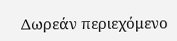Δωρεάν περιεχόμενο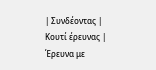| Συνδέοντας | Κουτί έρευνας | Έρευνα με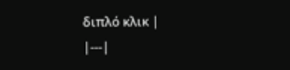διπλό κλικ |
|---|